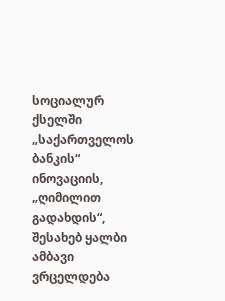სოციალურ ქსელში „საქართველოს ბანკის“ ინოვაციის, „ღიმილით გადახდის“, შესახებ ყალბი ამბავი ვრცელდება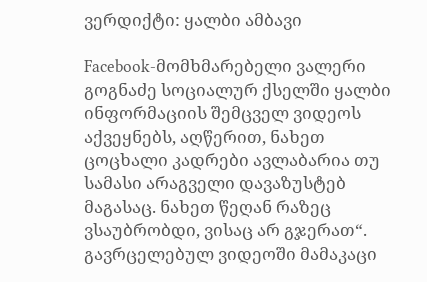ვერდიქტი: ყალბი ამბავი

Facebook-მომხმარებელი ვალერი გოგნაძე სოციალურ ქსელში ყალბი ინფორმაციის შემცველ ვიდეოს აქვეყნებს, აღწერით, ნახეთ ცოცხალი კადრები ავლაბარია თუ სამასი არაგველი დავაზუსტებ მაგასაც. ნახეთ წეღან რაზეც ვსაუბრობდი, ვისაც არ გჯერათ“. გავრცელებულ ვიდეოში მამაკაცი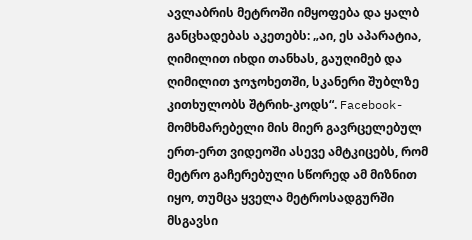ავლაბრის მეტროში იმყოფება და ყალბ განცხადებას აკეთებს: „აი, ეს აპარატია, ღიმილით იხდი თანხას, გაუღიმებ და ღიმილით ჯოჯოხეთში, სკანერი შუბლზე კითხულობს შტრიხ-კოდს“. Facebook-მომხმარებელი მის მიერ გავრცელებულ ერთ-ერთ ვიდეოში ასევე ამტკიცებს, რომ მეტრო გაჩერებული სწორედ ამ მიზნით იყო, თუმცა ყველა მეტროსადგურში მსგავსი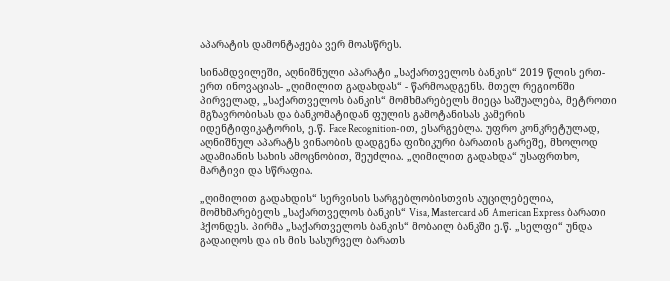აპარატის დამონტაჟება ვერ მოასწრეს.

სინამდვილეში, აღნიშნული აპარატი „საქართველოს ბანკის“ 2019 წლის ერთ-ერთ ინოვაციას- „ღიმილით გადახდას“ - წარმოადგენს. მთელ რეგიონში პირველად, „საქართველოს ბანკის“ მომხმარებელს მიეცა საშუალება, მეტროთი მგზავრობისას და ბანკომატიდან ფულის გამოტანისას კამერის იდენტიფიკატორის, ე.წ. Face Recognition-ით, ესარგებლა. უფრო კონკრეტულად, აღნიშნულ აპარატს ვინაობის დადგენა ფიზიკური ბარათის გარეშე, მხოლოდ ადამიანის სახის ამოცნობით, შეუძლია. „ღიმილით გადახდა“ უსაფრთხო, მარტივი და სწრაფია.

„ღიმილით გადახდის“ სერვისის სარგებლობისთვის აუცილებელია, მომხმარებელს „საქართველოს ბანკის“ Visa, Mastercard ან American Express ბარათი ჰქონდეს. პირმა „საქართველოს ბანკის“ მობაილ ბანკში ე.წ. „სელფი“ უნდა გადაიღოს და ის მის სასურველ ბარათს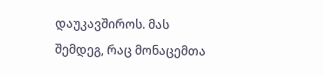დაუკავშიროს. მას შემდეგ, რაც მონაცემთა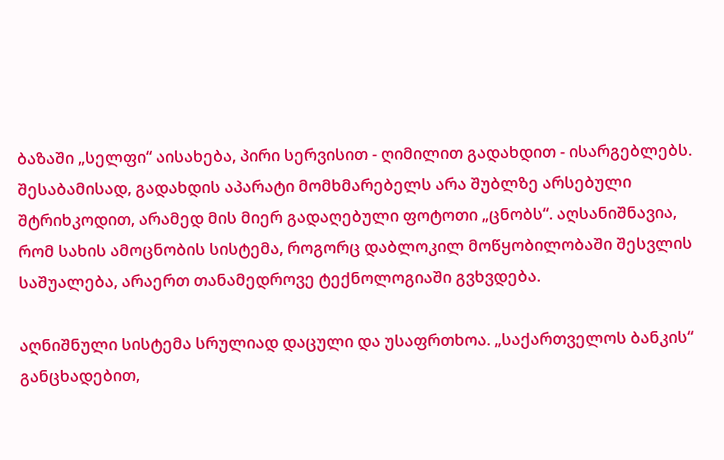ბაზაში „სელფი“ აისახება, პირი სერვისით - ღიმილით გადახდით - ისარგებლებს. შესაბამისად, გადახდის აპარატი მომხმარებელს არა შუბლზე არსებული შტრიხკოდით, არამედ მის მიერ გადაღებული ფოტოთი „ცნობს“. აღსანიშნავია, რომ სახის ამოცნობის სისტემა, როგორც დაბლოკილ მოწყობილობაში შესვლის საშუალება, არაერთ თანამედროვე ტექნოლოგიაში გვხვდება.

აღნიშნული სისტემა სრულიად დაცული და უსაფრთხოა. „საქართველოს ბანკის“ განცხადებით,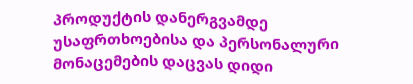პროდუქტის დანერგვამდე უსაფრთხოებისა და პერსონალური მონაცემების დაცვას დიდი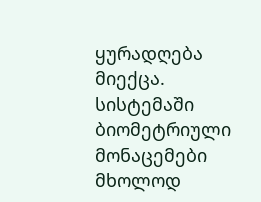ყურადღება მიექცა. სისტემაში ბიომეტრიული მონაცემები მხოლოდ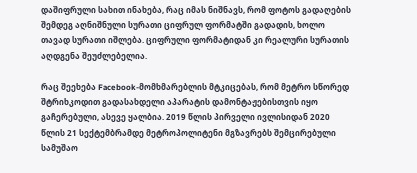დაშიფრული სახით ინახება, რაც იმას ნიშნავს, რომ ფოტოს გადაღების შემდეგ აღნიშნული სურათი ციფრულ ფორმატში გადადის, ხოლო თავად სურათი იშლება. ციფრული ფორმატიდან კი რეალური სურათის აღდგენა შეუძლებელია.

რაც შეეხება Facebook-მომხმარებლის მტკიცებას, რომ მეტრო სწორედ შტრიხკოდით გადასახდელი აპარატის დამონტაჟებისთვის იყო გაჩერებული, ასევე ყალბია. 2019 წლის პირველი ივლისიდან 2020 წლის 21 სექტემბრამდე მეტროპოლიტენი მგზავრებს შემცირებული სამუშაო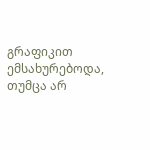გრაფიკით ემსახურებოდა, თუმცა არ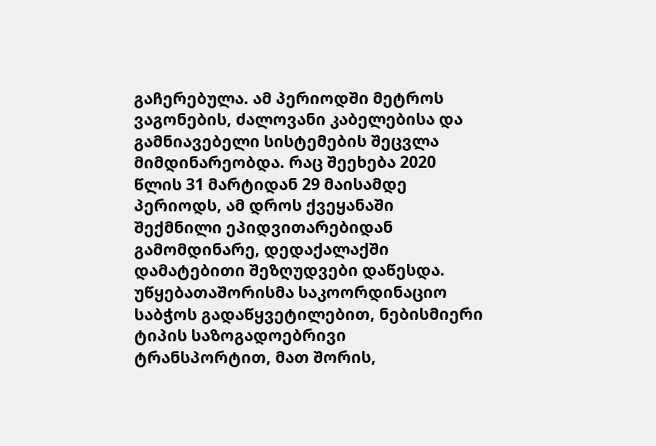გაჩერებულა. ამ პერიოდში მეტროს ვაგონების, ძალოვანი კაბელებისა და გამნიავებელი სისტემების შეცვლა მიმდინარეობდა. რაც შეეხება 2020 წლის 31 მარტიდან 29 მაისამდე პერიოდს, ამ დროს ქვეყანაში შექმნილი ეპიდვითარებიდან გამომდინარე, დედაქალაქში დამატებითი შეზღუდვები დაწესდა. უწყებათაშორისმა საკოორდინაციო საბჭოს გადაწყვეტილებით, ნებისმიერი ტიპის საზოგადოებრივი ტრანსპორტით, მათ შორის,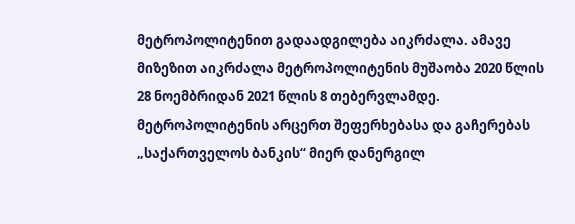მეტროპოლიტენით გადაადგილება აიკრძალა. ამავე მიზეზით აიკრძალა მეტროპოლიტენის მუშაობა 2020 წლის 28 ნოემბრიდან 2021 წლის 8 თებერვლამდე. მეტროპოლიტენის არცერთ შეფერხებასა და გაჩერებას „საქართველოს ბანკის“ მიერ დანერგილ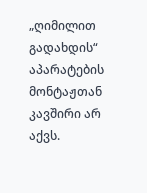„ღიმილით გადახდის“ აპარატების მონტაჟთან კავშირი არ აქვს.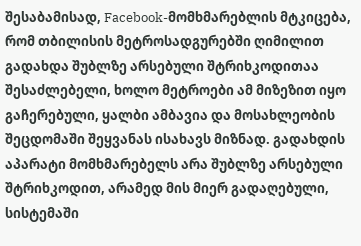შესაბამისად, Facebook-მომხმარებლის მტკიცება, რომ თბილისის მეტროსადგურებში ღიმილით გადახდა შუბლზე არსებული შტრიხკოდითაა შესაძლებელი, ხოლო მეტროები ამ მიზეზით იყო გაჩერებული, ყალბი ამბავია და მოსახლეობის შეცდომაში შეყვანას ისახავს მიზნად. გადახდის აპარატი მომხმარებელს არა შუბლზე არსებული შტრიხკოდით, არამედ მის მიერ გადაღებული, სისტემაში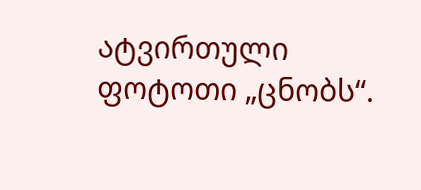ატვირთული ფოტოთი „ცნობს“.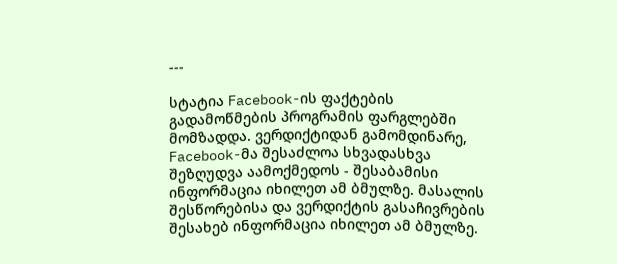---

სტატია Facebook-ის ფაქტების გადამოწმების პროგრამის ფარგლებში მომზადდა. ვერდიქტიდან გამომდინარე, Facebook-მა შესაძლოა სხვადასხვა შეზღუდვა აამოქმედოს - შესაბამისი ინფორმაცია იხილეთ ამ ბმულზე. მასალის შესწორებისა და ვერდიქტის გასაჩივრების შესახებ ინფორმაცია იხილეთ ამ ბმულზე.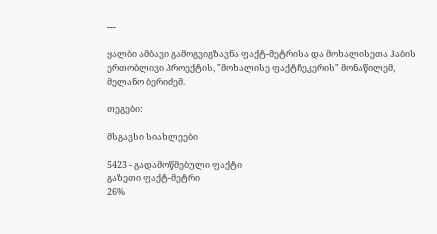---

ყალბი ამბავი გამოგვიგზავნა ფაქტ-მეტრისა და მოხალისეთა ჰაბის ერთობლივი პროექტის, "მოხალისე ფაქტჩეკერის" მონაწილემ, მელანო ბერიძემ.

თეგები:

მსგავსი სიახლეები

5423 - გადამოწმებული ფაქტი
გაზეთი ფაქტ-მეტრი
26%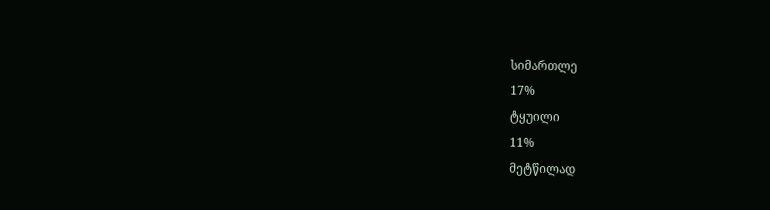სიმართლე
17%
ტყუილი
11%
მეტწილად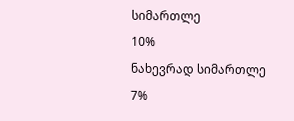სიმართლე
10%
ნახევრად სიმართლე
7%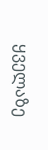ყველაზე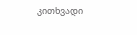კითხვადი